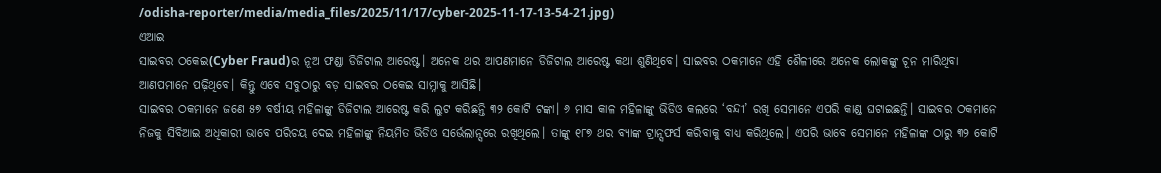/odisha-reporter/media/media_files/2025/11/17/cyber-2025-11-17-13-54-21.jpg)
ଏଆଇ
ସାଇବର ଠକେଇ(Cyber Fraud)ର ନୂଅ ଫଣ୍ଡା ଡିଜିଟାଲ ଆରେଷ୍ଟ। ଅନେକ ଥର ଆପଣମାନେ ଡିଜିଟାଲ ଆରେଷ୍ଟ କଥା ଶୁଣିଥିବେ। ସାଇବର ଠକମାନେ ଏହି ଶୈଳୀରେ ଅନେକ ଲୋକଙ୍କୁ ଚୂନ ମାରିଥିବା ଆଣପମାନେ ପଢ଼ିଥିବେ। କିନ୍ତୁ ଏବେ ସବୁଠାରୁ ବଡ଼ ସାଇବର ଠକେଇ ସାମ୍ନାକୁ ଆସିଛି।
ସାଇବର ଠକମାନେ ଜଣେ ୫୭ ବର୍ଷୀୟ ମହିଳାଙ୍କୁ ଡିଜିଟାଲ ଆରେଷ୍ଟ କରି ଲୁଟ କରିଛନ୍ତି ୩୨ କୋଟି ଟଙ୍କା। ୬ ମାସ କାଳ ମହିଳାଙ୍କୁ ଭିଡିଓ କଲରେ ‘ବନ୍ଦୀ’ ରଖି ସେମାନେ ଏପରି କାଣ୍ଡ ଘଟାଇଛନ୍ତି। ସାଇବର ଠକମାନେ ନିଜକୁ ସିବିଆଇ ଅଧିକାରୀ ଭାବେ ପରିଚୟ ଦେଇ ମହିଳାଙ୍କୁ ନିୟମିତ ଭିଡିଓ ସର୍ଭେଲାନ୍ସରେ ରଖିଥିଲେ। ତାଙ୍କୁ ୧୮୭ ଥର ବ୍ୟାଙ୍କ ଟ୍ରାନ୍ସଫର୍ସ କରିବାକୁ ବାଧ୍ୟ କରିଥିଲେ। ଏପରି ଭାବେ ସେମାନେ ମହିଳାଙ୍କ ଠାରୁ ୩୨ କୋଟି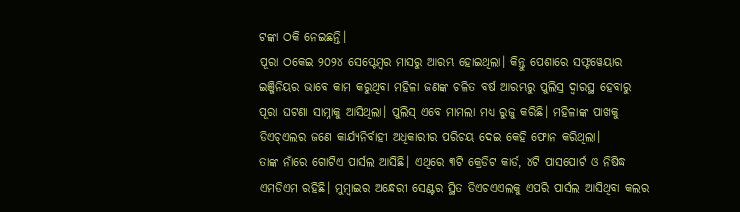ଟଙ୍କା ଠକି ନେଇଛନ୍ତି।
ପୂରା ଠକେଇ ୨୦୨୪ ସେପ୍ଟେମ୍ବର ମାସରୁ ଆରମ୍ଭ ହୋଇଥିଲା। କିନ୍ତୁ ପେଶାରେ ସଫ୍ଟୱେୟାର ଇଞ୍ଜିନିୟର ଭାବେ କାମ କରୁଥିବା ମହିଳା ଜଣଙ୍କ ଚଳିତ ବର୍ଷ ଆରମ୍ଭରୁ ପୁଲିସ୍ର ଦ୍ୱାରସ୍ଥ ହେବାରୁ ପୂରା ଘଟଣା ସାମ୍ନାକୁ ଆସିଥିଲା। ପୁଲିସ୍ ଏବେ ମାମଲା ମଧ୍ୟ ରୁଜୁ କରିଛି। ମହିଳାଙ୍କ ପାଖକୁ ଡିଏଚ୍ଏଲର ଜଣେ କାର୍ଯ୍ୟନିର୍ବାହୀ ଅଧିକାରୀର ପରିଚୟ ଦେଇ କେହି ଫୋନ କରିଥିଲା।
ତାଙ୍କ ନାଁରେ ଗୋଟିଏ ପାର୍ସଲ ଆସିଛି। ଏଥିରେ ୩ଟି କ୍ରେଡିଟ କାର୍ଡ, ୪ଟି ପାସପୋର୍ଟ ଓ ନିଷିଦ୍ଧ ଏମଡିଏମ ରହିଛି। ମୁମ୍ବାଇର ଅନ୍ଧେରୀ ସେଣ୍ଟର ସ୍ଥିତ ଡିଏଚଏଏଲକୁ ଏପରି ପାର୍ସଲ ଆସିଥିବା କଲର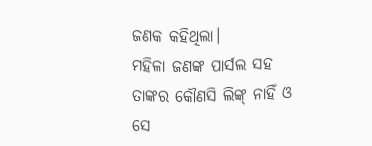ଜଣକ କହିଥିଲା।
ମହିଳା ଜଣଙ୍କ ପାର୍ସଲ ସହ ତାଙ୍କର କୌଣସି ଲିଙ୍କ୍ ନାହିଁ ଓ ସେ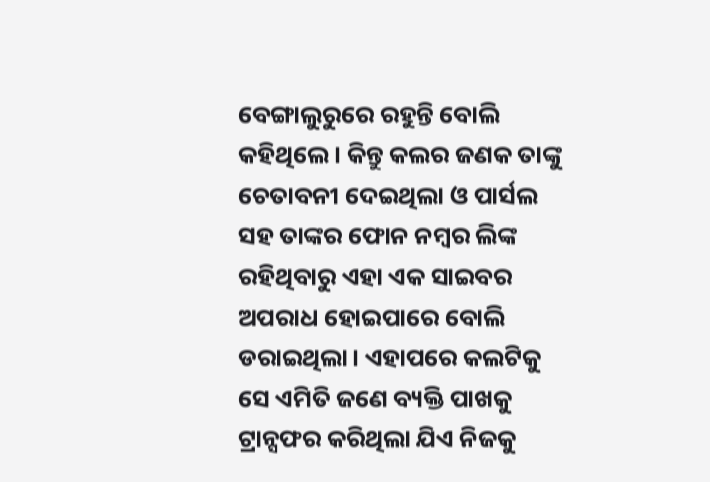ବେଙ୍ଗାଲୁରୁରେ ରହୁନ୍ତି ବୋଲି କହିଥିଲେ। କିନ୍ତୁ କଲର ଜଣକ ତାଙ୍କୁ ଚେତାବନୀ ଦେଇଥିଲା ଓ ପାର୍ସଲ ସହ ତାଙ୍କର ଫୋନ ନମ୍ବର ଲିଙ୍କ ରହିଥିବାରୁ ଏହା ଏକ ସାଇବର ଅପରାଧ ହୋଇପାରେ ବୋଲି ଡରାଇଥିଲା। ଏହାପରେ କଲଟିକୁ ସେ ଏମିତି ଜଣେ ବ୍ୟକ୍ତି ପାଖକୁ ଟ୍ରାନ୍ସଫର କରିଥିଲା ଯିଏ ନିଜକୁ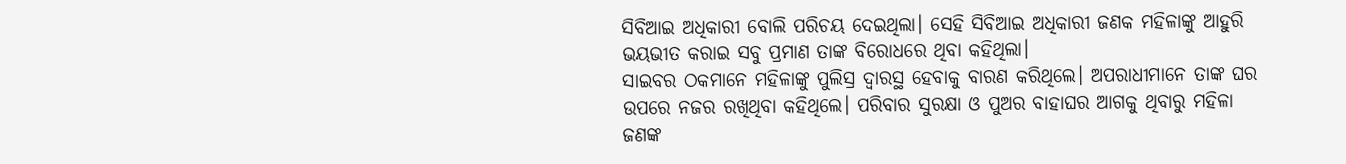ସିବିଆଇ ଅଧିକାରୀ ବୋଲି ପରିଚୟ ଦେଇଥିଲା। ସେହି ସିବିଆଇ ଅଧିକାରୀ ଜଣକ ମହିଳାଙ୍କୁ ଆହୁରି ଭୟଭୀତ କରାଇ ସବୁ ପ୍ରମାଣ ତାଙ୍କ ବିରୋଧରେ ଥିବା କହିଥିଲା।
ସାଇବର ଠକମାନେ ମହିଳାଙ୍କୁ ପୁଲିସ୍ର ଦ୍ୱାରସ୍ଥ ହେବାକୁ ବାରଣ କରିଥିଲେ। ଅପରାଧୀମାନେ ତାଙ୍କ ଘର ଉପରେ ନଜର ରଖିଥିବା କହିଥିଲେ। ପରିବାର ସୁରକ୍ଷା ଓ ପୁଅର ବାହାଘର ଆଗକୁ ଥିବାରୁ ମହିଳା ଜଣଙ୍କ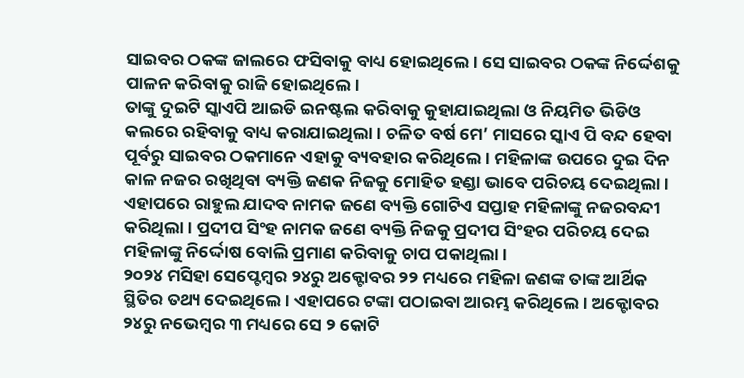ସାଇବର ଠକଙ୍କ ଜାଲରେ ଫସିବାକୁ ବାଧ୍ୟ ହୋଇଥିଲେ। ସେ ସାଇବର ଠକଙ୍କ ନିର୍ଦ୍ଦେଶକୁ ପାଳନ କରିବାକୁ ରାଜି ହୋଇଥିଲେ।
ତାଙ୍କୁ ଦୁଇଟି ସ୍କାଏପି ଆଇଡି ଇନଷ୍ଟଲ କରିବାକୁ କୁହାଯାଇଥିଲା ଓ ନିୟମିତ ଭିଡିଓ କଲରେ ରହିବାକୁ ବାଧ୍ୟ କରାଯାଇଥିଲା। ଚଳିତ ବର୍ଷ ମେ’ ମାସରେ ସ୍କାଏ ପି ବନ୍ଦ ହେବା ପୂର୍ବରୁ ସାଇବର ଠକମାନେ ଏହାକୁ ବ୍ୟବହାର କରିଥିଲେ। ମହିଳାଙ୍କ ଉପରେ ଦୁଇ ଦିନ କାଳ ନଜର ରଖିଥିବା ବ୍ୟକ୍ତି ଜଣକ ନିଜକୁ ମୋହିତ ହଣ୍ଡା ଭାବେ ପରିଚୟ ଦେଇଥିଲା।
ଏହାପରେ ରାହୁଲ ଯାଦବ ନାମକ ଜଣେ ବ୍ୟକ୍ତି ଗୋଟିଏ ସପ୍ତାହ ମହିଳାଙ୍କୁ ନଜରବନ୍ଦୀ କରିଥିଲା। ପ୍ରଦୀପ ସିଂହ ନାମକ ଜଣେ ବ୍ୟକ୍ତି ନିଜକୁ ପ୍ରଦୀପ ସିଂହର ପରିଚୟ ଦେଇ ମହିଳାଙ୍କୁ ନିର୍ଦ୍ଦୋଷ ବୋଲି ପ୍ରମାଣ କରିବାକୁ ଚାପ ପକାଥିଲା।
୨୦୨୪ ମସିହା ସେପ୍ଟେମ୍ବର ୨୪ରୁ ଅକ୍ଟୋବର ୨୨ ମଧ୍ୟରେ ମହିଳା ଜଣଙ୍କ ତାଙ୍କ ଆର୍ଥିକ ସ୍ଥିତିର ତଥ୍ୟ ଦେଇଥିଲେ। ଏହାପରେ ଟଙ୍କା ପଠାଇବା ଆରମ୍ଭ କରିଥିଲେ। ଅକ୍ଟୋବର ୨୪ରୁ ନଭେମ୍ବର ୩ ମଧ୍ୟରେ ସେ ୨ କୋଟି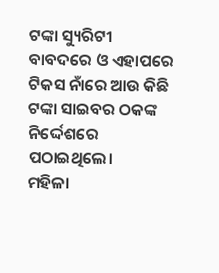ଟଙ୍କା ସ୍ୟୁରିଟୀ ବାବଦରେ ଓ ଏହାପରେ ଟିକସ ନାଁରେ ଆଉ କିଛି ଟଙ୍କା ସାଇବର ଠକଙ୍କ ନିର୍ଦ୍ଦେଶରେ ପଠାଇଥିଲେ।
ମହିଳା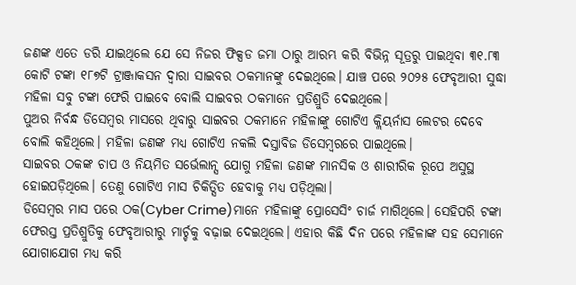ଜଣଙ୍କ ଏତେ ଡରି ଯାଇଥିଲେ ଯେ ସେ ନିଜର ଫିକ୍ସଡ ଜମା ଠାରୁ ଆରମ୍ଭ କରି ବିଭିନ୍ନ ସୂତ୍ରରୁ ପାଇଥିବା ୩୧.୮୩ କୋଟି ଟଙ୍କା ୧୮୭ଟି ଟ୍ରାଞ୍ଜାକସନ ଦ୍ୱାରା ସାଇବର ଠକମାନଙ୍କୁ ଦେଇଥିଲେ। ଯାଞ୍ଚ ପରେ ୨୦୨୫ ଫେବୃଆରୀ ସୁଦ୍ଧା ମହିଳା ସବୁ ଟଙ୍କା ଫେରି ପାଇବେ ବୋଲି ସାଇବର ଠକମାନେ ପ୍ରତିଶ୍ରୁତି ଦେଇଥିଲେ।
ପୁଅର ନିର୍ବନ୍ଧ ଡିସେମ୍ବର ମାସରେ ଥିବାରୁ ସାଇବର ଠକମାନେ ମହିଳାଙ୍କୁ ଗୋଟିଏ କ୍ଲିୟର୍ନାସ ଲେଟର ଦେବେ ବୋଲି କହିଥିଲେ। ମହିଳା ଜଣଙ୍କ ମଧ୍ୟ ଗୋଟିଏ ନକଲି ଦସ୍ତାବିଜ ଡିସେମ୍ବରରେ ପାଇଥିଲେ।
ସାଇବର ଠକଙ୍କ ଚାପ ଓ ନିୟମିତ ସର୍ଭେଲାନ୍ସ ଯୋଗୁ ମହିଳା ଜଣଙ୍କ ମାନସିକ ଓ ଶାରୀରିକ ରୂପେ ଅସୁସ୍ଥ ହୋଇପଡ଼ିଥିଲେ। ତେଣୁ ଗୋଟିଏ ମାସ ଚିକିତ୍ସିତ ହେବାକୁ ମଧ୍ୟ ପଡ଼ିଥିଲା।
ଡିସେମ୍ବର ମାସ ପରେ ଠକ(Cyber Crime)ମାନେ ମହିଳାଙ୍କୁ ପ୍ରୋସେସିଂ ଚାର୍ଜ ମାଗିଥିଲେ। ସେହିପରି ଟଙ୍କା ଫେରସ୍ତ ପ୍ରତିଶ୍ରୁତିକୁ ଫେବୃଆରୀରୁ ମାର୍ଚ୍ଚକୁ ବଢ଼ାଇ ଦେଇଥିଲେ। ଏହାର କିଛି ଦିନ ପରେ ମହିଳାଙ୍କ ସହ ସେମାନେ ଯୋଗାଯୋଗ ମଧ୍ୟ କରି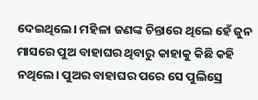ଦେଇଥିଲେ। ମହିଳା ଜଣଙ୍କ ଚିନ୍ତାରେ ଥିଲେ ହେଁ ଜୁନ ମାସରେ ପୁଅ ବାହାଘର ଥିବାରୁ କାହାକୁ କିଛି କହି ନଥିଲେ। ପୁଅର ବାହାଘର ପରେ ସେ ପୁଲିସ୍ରେ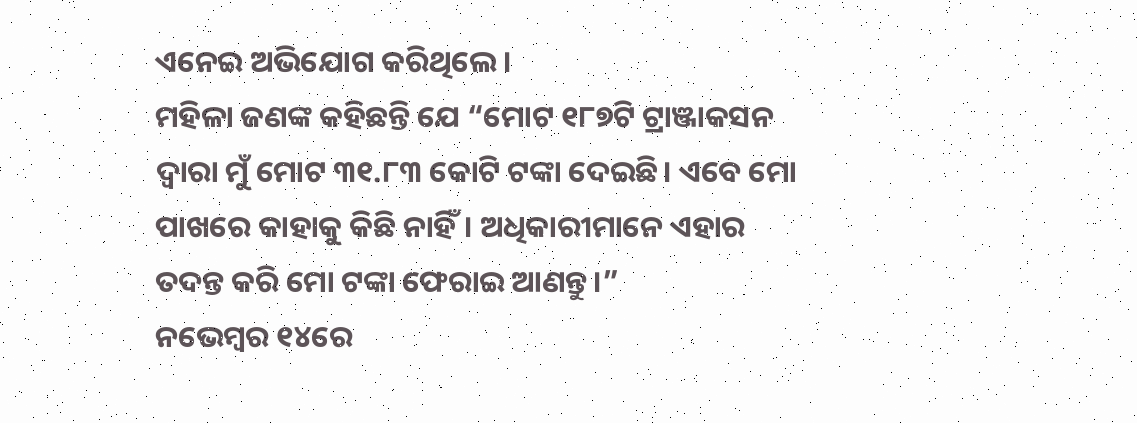ଏନେଇ ଅଭିଯୋଗ କରିଥିଲେ।
ମହିଳା ଜଣଙ୍କ କହିଛନ୍ତି ଯେ “ମୋଟ ୧୮୭ଟି ଟ୍ରାଞ୍ଜାକସନ ଦ୍ୱାରା ମୁଁ ମୋଟ ୩୧.୮୩ କୋଟି ଟଙ୍କା ଦେଇଛି। ଏବେ ମୋ ପାଖରେ କାହାକୁ କିଛି ନାହିଁ। ଅଧିକାରୀମାନେ ଏହାର ତଦନ୍ତ କରି ମୋ ଟଙ୍କା ଫେରାଇ ଆଣନ୍ତୁ।”
ନଭେମ୍ବର ୧୪ରେ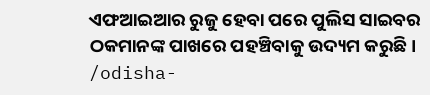ଏଫଆଇଆର ରୁଜୁ ହେବା ପରେ ପୁଲିସ ସାଇବର ଠକମାନଙ୍କ ପାଖରେ ପହଞ୍ଚିବାକୁ ଉଦ୍ୟମ କରୁଛି।
/odisha-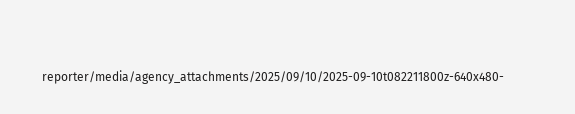reporter/media/agency_attachments/2025/09/10/2025-09-10t082211800z-640x480-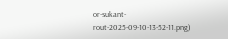or-sukant-rout-2025-09-10-13-52-11.png)